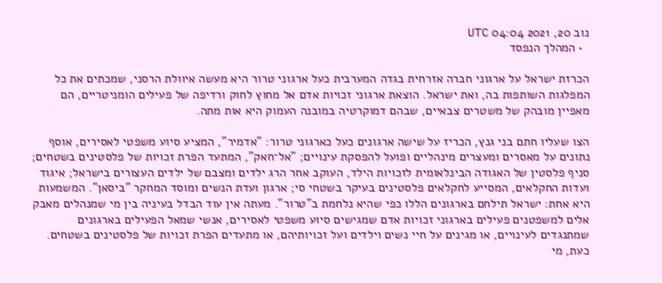נוב 20, 2021 04:04 UTC
  • המהלך הנפסד

הכרזת ישראל על ארגוני חברה אזרחית בגדה המערבית כעל ארגוני טרור היא מעשה איוולת הרסני, שמכתים את כל המפלגות השותפות בה, ואת ישראל. הוצאת ארגוני זכויות אדם אל מחוץ לחוק ורדיפה של פעילים הומניטריים, הם מאפיין מובהק של משטרים צבאיים, שבהם דמוקרטיה במובנה העמוק היא אות מתה.

הצו שעליו חתם בני גנץ, הכריז על שישה ארגונים כעל כארגוני טרור: "אדמיר", המציע סיוע משפטי לאסירים, אוסף נתונים על מאסרים ומעצרים מינהליים ופועל להפסקת עינויים; "אל־חאק", המתעד הפרת זכויות של פלסטינים בשטחים; סניף פלסטין של האגודה הבינלאומית לזכויות הילד, העוקב אחר הרג ילדים ומצבם של ילדים העצורים בישראל; איגוד ועדות החקלאים, המסייע לחקלאים פלסטינים בעיקר בשטחי סי; ארגון ועדת הנשים ומוסד המחקר "ביסאן". המשמעות היא אחת: ישראל תילחם בארגונים הללו כפי שהיא נלחמת ב"טרור". מעתה אין עוד הבדל בעיניה בין מי שמנהלים מאבק אלים למשפטנים פעילים בארגוני זכויות אדם שמגישים סיוע משפטי לאסירים, אנשי שמאל הפעילים בארגונים שמתנגדים לעינויים, או מגינים על חיי נשים וילדים ועל זכויותיהם, או מתעדים הפרת זכויות של פלסטינים בשטחים. כעת, מי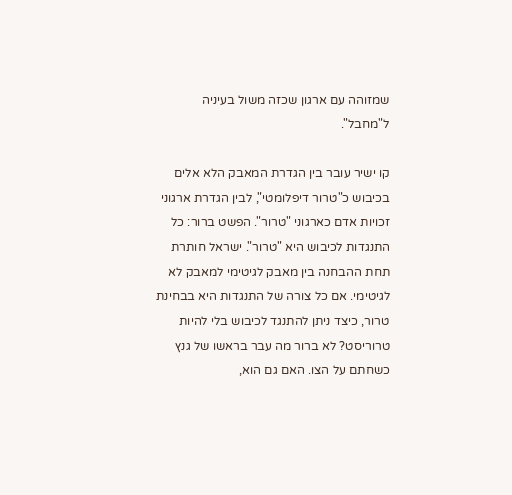שמזוהה עם ארגון שכזה משול בעיניה ל"מחבל".

קו ישיר עובר בין הגדרת המאבק הלא אלים בכיבוש כ"טרור דיפלומטי", לבין הגדרת ארגוני זכויות אדם כארגוני "טרור". הפשט ברור: כל התנגדות לכיבוש היא "טרור". ישראל חותרת תחת ההבחנה בין מאבק לגיטימי למאבק לא לגיטימי. אם כל צורה של התנגדות היא בבחינת טרור, כיצד ניתן להתנגד לכיבוש בלי להיות טרוריסט? לא ברור מה עבר בראשו של גנץ כשחתם על הצו. האם גם הוא,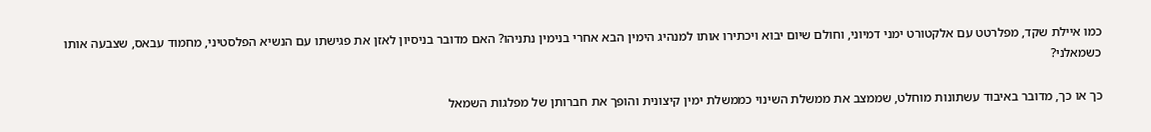כמו איילת שקד, מפלרטט עם אלקטורט ימני דמיוני, וחולם שיום יבוא ויכתירו אותו למנהיג הימין הבא אחרי בנימין נתניהו? האם מדובר בניסיון לאזן את פגישתו עם הנשיא הפלסטיני, מחמוד עבאס, שצבעה אותו כשמאלני?

כך או כך, מדובר באיבוד עשתונות מוחלט, שממצב את ממשלת השינוי כממשלת ימין קיצונית והופך את חברותן של מפלגות השמאל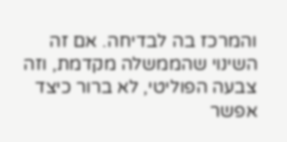והמרכז בה לבדיחה. אם זה השינוי שהממשלה מקדמת, וזה צבעה הפוליטי, לא ברור כיצד אפשר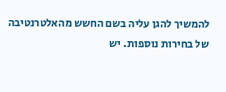להמשיך להגן עליה בשם החשש מהאלטרנטיבה של בחירות נוספות. יש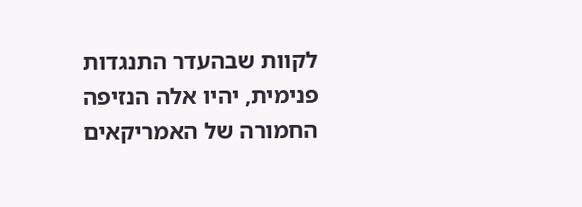לקוות שבהעדר התנגדות פנימית, יהיו אלה הנזיפה החמורה של האמריקאים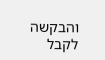והבקשה לקבל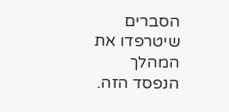הסברים שיטרפדו את המהלך הנפסד הזה.